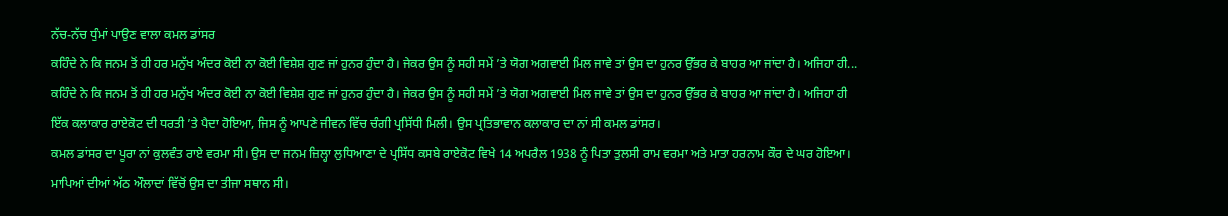ਨੱਚ-ਨੱਚ ਧੁੰਮਾਂ ਪਾਉਣ ਵਾਲਾ ਕਮਲ ਡਾਂਸਰ
ਕਹਿੰਦੇ ਨੇ ਕਿ ਜਨਮ ਤੋਂ ਹੀ ਹਰ ਮਨੁੱਖ ਅੰਦਰ ਕੋਈ ਨਾ ਕੋਈ ਵਿਸ਼ੇਸ਼ ਗੁਣ ਜਾਂ ਹੁਨਰ ਹੁੰਦਾ ਹੈ। ਜੇਕਰ ਉਸ ਨੂੰ ਸਹੀ ਸਮੇਂ ’ਤੇ ਯੋਗ ਅਗਵਾਈ ਮਿਲ ਜਾਵੇ ਤਾਂ ਉਸ ਦਾ ਹੁਨਰ ਉੱਭਰ ਕੇ ਬਾਹਰ ਆ ਜਾਂਦਾ ਹੈ। ਅਜਿਹਾ ਹੀ...
ਕਹਿੰਦੇ ਨੇ ਕਿ ਜਨਮ ਤੋਂ ਹੀ ਹਰ ਮਨੁੱਖ ਅੰਦਰ ਕੋਈ ਨਾ ਕੋਈ ਵਿਸ਼ੇਸ਼ ਗੁਣ ਜਾਂ ਹੁਨਰ ਹੁੰਦਾ ਹੈ। ਜੇਕਰ ਉਸ ਨੂੰ ਸਹੀ ਸਮੇਂ ’ਤੇ ਯੋਗ ਅਗਵਾਈ ਮਿਲ ਜਾਵੇ ਤਾਂ ਉਸ ਦਾ ਹੁਨਰ ਉੱਭਰ ਕੇ ਬਾਹਰ ਆ ਜਾਂਦਾ ਹੈ। ਅਜਿਹਾ ਹੀ ਇੱਕ ਕਲਾਕਾਰ ਰਾਏਕੋਟ ਦੀ ਧਰਤੀ ’ਤੇ ਪੈਦਾ ਹੋਇਆ, ਜਿਸ ਨੂੰ ਆਪਣੇ ਜੀਵਨ ਵਿੱਚ ਚੰਗੀ ਪ੍ਰਸਿੱਧੀ ਮਿਲੀ। ਉਸ ਪ੍ਰਤਿਭਾਵਾਨ ਕਲਾਕਾਰ ਦਾ ਨਾਂ ਸੀ ਕਮਲ ਡਾਂਸਰ।
ਕਮਲ ਡਾਂਸਰ ਦਾ ਪੂਰਾ ਨਾਂ ਕੁਲਵੰਤ ਰਾਏ ਵਰਮਾ ਸੀ। ਉਸ ਦਾ ਜਨਮ ਜ਼ਿਲ੍ਹਾ ਲੁਧਿਆਣਾ ਦੇ ਪ੍ਰਸਿੱਧ ਕਸਬੇ ਰਾਏਕੋਟ ਵਿਖੇ 14 ਅਪਰੈਲ 1938 ਨੂੰ ਪਿਤਾ ਤੁਲਸੀ ਰਾਮ ਵਰਮਾ ਅਤੇ ਮਾਤਾ ਹਰਨਾਮ ਕੌਰ ਦੇ ਘਰ ਹੋਇਆ। ਮਾਪਿਆਂ ਦੀਆਂ ਅੱਠ ਔਲਾਦਾਂ ਵਿੱਚੋਂ ਉਸ ਦਾ ਤੀਜਾ ਸਥਾਨ ਸੀ।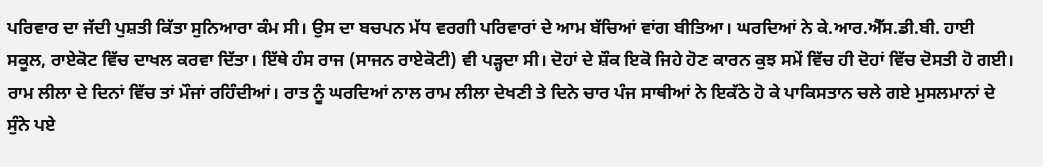ਪਰਿਵਾਰ ਦਾ ਜੱਦੀ ਪੁਸ਼ਤੀ ਕਿੱਤਾ ਸੁਨਿਆਰਾ ਕੰਮ ਸੀ। ਉਸ ਦਾ ਬਚਪਨ ਮੱਧ ਵਰਗੀ ਪਰਿਵਾਰਾਂ ਦੇ ਆਮ ਬੱਚਿਆਂ ਵਾਂਗ ਬੀਤਿਆ। ਘਰਦਿਆਂ ਨੇ ਕੇ.ਆਰ.ਐੱਸ.ਡੀ.ਬੀ. ਹਾਈ ਸਕੂਲ, ਰਾਏਕੋਟ ਵਿੱਚ ਦਾਖਲ ਕਰਵਾ ਦਿੱਤਾ। ਇੱਥੇ ਹੰਸ ਰਾਜ (ਸਾਜਨ ਰਾਏਕੋਟੀ) ਵੀ ਪੜ੍ਹਦਾ ਸੀ। ਦੋਹਾਂ ਦੇ ਸ਼ੌਕ ਇਕੋ ਜਿਹੇ ਹੋਣ ਕਾਰਨ ਕੁਝ ਸਮੇਂ ਵਿੱਚ ਹੀ ਦੋਹਾਂ ਵਿੱਚ ਦੋਸਤੀ ਹੋ ਗਈ। ਰਾਮ ਲੀਲਾ ਦੇ ਦਿਨਾਂ ਵਿੱਚ ਤਾਂ ਮੌਜਾਂ ਰਹਿੰਦੀਆਂ। ਰਾਤ ਨੂੰ ਘਰਦਿਆਂ ਨਾਲ ਰਾਮ ਲੀਲਾ ਦੇਖਣੀ ਤੇ ਦਿਨੇ ਚਾਰ ਪੰਜ ਸਾਥੀਆਂ ਨੇ ਇਕੱਠੇ ਹੋ ਕੇ ਪਾਕਿਸਤਾਨ ਚਲੇ ਗਏ ਮੁਸਲਮਾਨਾਂ ਦੇ ਸੁੰਨੇ ਪਏ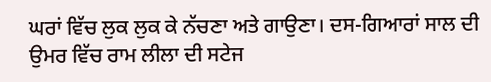ਘਰਾਂ ਵਿੱਚ ਲੁਕ ਲੁਕ ਕੇ ਨੱਚਣਾ ਅਤੇ ਗਾਉਣਾ। ਦਸ-ਗਿਆਰਾਂ ਸਾਲ ਦੀ ਉਮਰ ਵਿੱਚ ਰਾਮ ਲੀਲਾ ਦੀ ਸਟੇਜ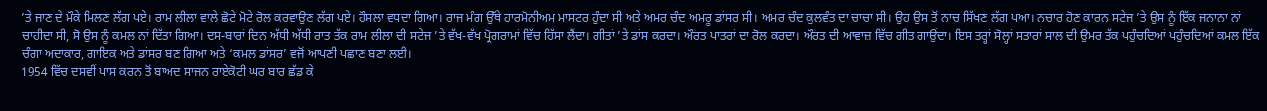’ਤੇ ਜਾਣ ਦੇ ਮੌਕੇ ਮਿਲਣ ਲੱਗ ਪਏ। ਰਾਮ ਲੀਲਾ ਵਾਲੇ ਛੋਟੇ ਮੋਟੇ ਰੋਲ ਕਰਵਾਉਣ ਲੱਗ ਪਏ। ਹੌਸਲਾ ਵਧਦਾ ਗਿਆ। ਰਾਜ ਮੰਗ ਉੱਥੇ ਹਾਰਮੋਨੀਅਮ ਮਾਸਟਰ ਹੁੰਦਾ ਸੀ ਅਤੇ ਅਮਰ ਚੰਦ ਅਮਰੂ ਡਾਂਸਰ ਸੀ। ਅਮਰ ਚੰਦ ਕੁਲਵੰਤ ਦਾ ਚਾਚਾ ਸੀ। ਉਹ ਉਸ ਤੋਂ ਨਾਚ ਸਿੱਖਣ ਲੱਗ ਪਆ। ਨਚਾਰ ਹੋਣ ਕਾਰਨ ਸਟੇਜ ’ਤੇ ਉਸ ਨੂੰ ਇੱਕ ਜਨਾਨਾ ਨਾਂ ਚਾਹੀਦਾ ਸੀ, ਸੋ ਉਸ ਨੂੰ ਕਮਲ ਨਾਂ ਦਿੱਤਾ ਗਿਆ। ਦਸ-ਬਾਰਾਂ ਦਿਨ ਅੱਧੀ ਅੱਧੀ ਰਾਤ ਤੱਕ ਰਾਮ ਲੀਲਾ ਦੀ ਸਟੇਜ ’ਤੇ ਵੱਖ-ਵੱਖ ਪ੍ਰੋਗਰਾਮਾਂ ਵਿੱਚ ਹਿੱਸਾ ਲੈਂਦਾ। ਗੀਤਾਂ ’ਤੇ ਡਾਂਸ ਕਰਦਾ। ਔਰਤ ਪਾਤਰਾਂ ਦਾ ਰੋਲ ਕਰਦਾ। ਔਰਤ ਦੀ ਆਵਾਜ਼ ਵਿੱਚ ਗੀਤ ਗਾਉਂਦਾ। ਇਸ ਤਰ੍ਹਾਂ ਸੋਲ੍ਹਾਂ ਸਤਾਰਾਂ ਸਾਲ ਦੀ ਉਮਰ ਤੱਕ ਪਹੁੰਚਦਿਆਂ ਪਹੁੰਚਦਿਆਂ ਕਮਲ ਇੱਕ ਚੰਗਾ ਅਦਾਕਾਰ, ਗਾਇਕ ਅਤੇ ਡਾਂਸਰ ਬਣ ਗਿਆ ਅਤੇ ‘ਕਮਲ ਡਾਂਸਰ’ ਵਜੋਂ ਆਪਣੀ ਪਛਾਣ ਬਣਾ ਲਈ।
1954 ਵਿੱਚ ਦਸਵੀਂ ਪਾਸ ਕਰਨ ਤੋਂ ਬਾਅਦ ਸਾਜਨ ਰਾਏਕੋਟੀ ਘਰ ਬਾਰ ਛੱਡ ਕੇ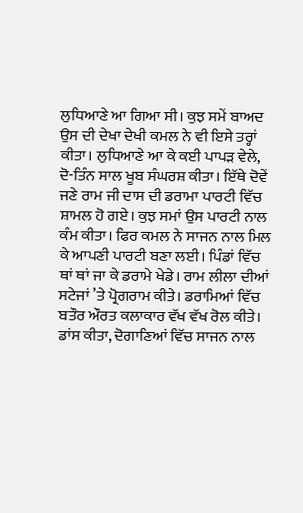ਲੁਧਿਆਣੇ ਆ ਗਿਆ ਸੀ। ਕੁਝ ਸਮੇਂ ਬਾਅਦ ਉਸ ਦੀ ਦੇਖਾ ਦੇਖੀ ਕਮਲ ਨੇ ਵੀ ਇਸੇ ਤਰ੍ਹਾਂ ਕੀਤਾ। ਲੁਧਿਆਣੇ ਆ ਕੇ ਕਈ ਪਾਪੜ ਵੇਲੇ, ਦੋ-ਤਿੰਨ ਸਾਲ ਖੂਬ ਸੰਘਰਸ਼ ਕੀਤਾ। ਇੱਥੇ ਦੋਵੇਂ ਜਣੇ ਰਾਮ ਜੀ ਦਾਸ ਦੀ ਡਰਾਮਾ ਪਾਰਟੀ ਵਿੱਚ ਸ਼ਾਮਲ ਹੋ ਗਏ। ਕੁਝ ਸਮਾਂ ਉਸ ਪਾਰਟੀ ਨਾਲ ਕੰਮ ਕੀਤਾ। ਫਿਰ ਕਮਲ ਨੇ ਸਾਜਨ ਨਾਲ ਮਿਲ ਕੇ ਆਪਣੀ ਪਾਰਟੀ ਬਣਾ ਲਈ। ਪਿੰਡਾਂ ਵਿੱਚ ਥਾਂ ਥਾਂ ਜਾ ਕੇ ਡਰਾਮੇ ਖੇਡੇ। ਰਾਮ ਲੀਲਾ ਦੀਆਂ ਸਟੇਜਾਂ ’ਤੇ ਪ੍ਰੋਗਰਾਮ ਕੀਤੇ। ਡਰਾਮਿਆਂ ਵਿੱਚ ਬਤੌਰ ਔਰਤ ਕਲਾਕਾਰ ਵੱਖ ਵੱਖ ਰੋਲ ਕੀਤੇ। ਡਾਂਸ ਕੀਤਾ, ਦੋਗਾਣਿਆਂ ਵਿੱਚ ਸਾਜਨ ਨਾਲ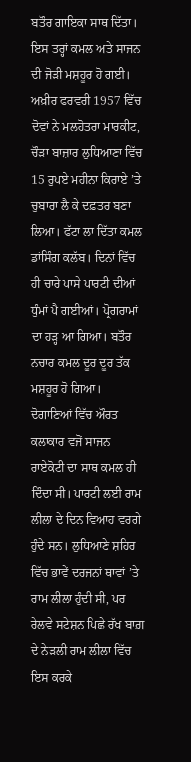ਬਤੌਰ ਗਾਇਕਾ ਸਾਥ ਦਿੱਤਾ। ਇਸ ਤਰ੍ਹਾਂ ਕਮਲ ਅਤੇ ਸਾਜਨ ਦੀ ਜੋੜੀ ਮਸ਼ਹੂਰ ਹੋ ਗਈ। ਅਖ਼ੀਰ ਫਰਵਰੀ 1957 ਵਿੱਚ ਦੋਵਾਂ ਨੇ ਮਲਹੋਤਰਾ ਮਾਰਕੀਟ, ਚੌੜਾ ਬਾਜ਼ਾਰ ਲੁਧਿਆਣਾ ਵਿੱਚ 15 ਰੁਪਏ ਮਹੀਨਾ ਕਿਰਾਏ ’ਤੇ ਚੁਬਾਰਾ ਲੈ ਕੇ ਦਫ਼ਤਰ ਬਣਾ ਲਿਆ। ਫੱਟਾ ਲਾ ਦਿੱਤਾ ਕਮਲ ਡਾਂਸਿੰਗ ਕਲੱਬ। ਦਿਨਾਂ ਵਿੱਚ ਹੀ ਚਾਰੇ ਪਾਸੇ ਪਾਰਟੀ ਦੀਆਂ ਧੁੰਮਾਂ ਪੈ ਗਈਆਂ। ਪ੍ਰੋਗਰਾਮਾਂ ਦਾ ਹੜ੍ਹ ਆ ਗਿਆ। ਬਤੌਰ ਨਚਾਰ ਕਮਲ ਦੂਰ ਦੂਰ ਤੱਕ ਮਸ਼ਹੂਰ ਹੋ ਗਿਆ। ਦੋਗਾਣਿਆਂ ਵਿੱਚ ਔਰਤ ਕਲਾਕਾਰ ਵਜੋਂ ਸਾਜਨ ਰਾਏਕੋਟੀ ਦਾ ਸਾਥ ਕਮਲ ਹੀ ਦਿੰਦਾ ਸੀ। ਪਾਰਟੀ ਲਈ ਰਾਮ ਲੀਲਾ ਦੇ ਦਿਨ ਵਿਆਹ ਵਰਗੇ ਹੁੰਦੇ ਸਨ। ਲੁਧਿਆਣੇ ਸ਼ਹਿਰ ਵਿੱਚ ਭਾਵੇਂ ਦਰਜਨਾਂ ਥਾਵਾਂ ’ਤੇ ਰਾਮ ਲੀਲਾ ਹੁੰਦੀ ਸੀ, ਪਰ ਰੇਲਵੇ ਸਟੇਸ਼ਨ ਪਿਛੇ ਰੱਖ ਬਾਗ਼ ਦੇ ਨੇੜਲੀ ਰਾਮ ਲੀਲਾ ਵਿੱਚ ਇਸ ਕਰਕੇ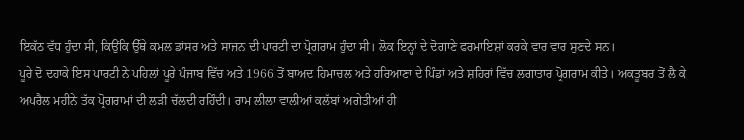ਇਕੱਠ ਵੱਧ ਹੁੰਦਾ ਸੀ, ਕਿਉਂਕਿ ਉੱਥੇ ਕਮਲ ਡਾਂਸਰ ਅਤੇ ਸਾਜਨ ਦੀ ਪਾਰਟੀ ਦਾ ਪ੍ਰੋਗਰਾਮ ਹੁੰਦਾ ਸੀ। ਲੋਕ ਇਨ੍ਹਾਂ ਦੇ ਦੋਗਾਣੇ ਫਰਮਾਇਸ਼ਾਂ ਕਰਕੇ ਵਾਰ ਵਾਰ ਸੁਣਦੇ ਸਨ।
ਪੂਰੇ ਦੋ ਦਹਾਕੇ ਇਸ ਪਾਰਟੀ ਨੇ ਪਹਿਲਾਂ ਪੂਰੇ ਪੰਜਾਬ ਵਿੱਚ ਅਤੇ 1966 ਤੋਂ ਬਾਅਦ ਹਿਮਾਚਲ ਅਤੇ ਹਰਿਆਣਾ ਦੇ ਪਿੰਡਾਂ ਅਤੇ ਸ਼ਹਿਰਾਂ ਵਿੱਚ ਲਗਾਤਾਰ ਪ੍ਰੋਗਰਾਮ ਕੀਤੇ। ਅਕਤੂਬਰ ਤੋਂ ਲੈ ਕੇ ਅਪਰੈਲ ਮਹੀਨੇ ਤੱਕ ਪ੍ਰੋਗਰਾਮਾਂ ਦੀ ਲੜੀ ਚੱਲਦੀ ਰਹਿੰਦੀ। ਰਾਮ ਲੀਲਾ ਵਾਲੀਆਂ ਕਲੱਬਾਂ ਅਗੇਤੀਆਂ ਹੀ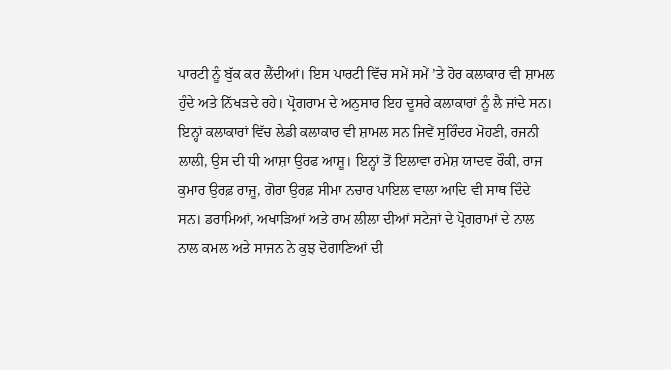ਪਾਰਟੀ ਨੂੰ ਬੁੱਕ ਕਰ ਲੈਂਦੀਆਂ। ਇਸ ਪਾਰਟੀ ਵਿੱਚ ਸਮੇਂ ਸਮੇਂ ’ਤੇ ਹੋਰ ਕਲਾਕਾਰ ਵੀ ਸ਼ਾਮਲ ਹੁੰਦੇ ਅਤੇ ਨਿੱਖੜਦੇ ਰਹੇ। ਪ੍ਰੋਗਰਾਮ ਦੇ ਅਨੁਸਾਰ ਇਹ ਦੂਸਰੇ ਕਲਾਕਾਰਾਂ ਨੂੰ ਲੈ ਜਾਂਦੇ ਸਨ। ਇਨ੍ਹਾਂ ਕਲਾਕਾਰਾਂ ਵਿੱਚ ਲੇਡੀ ਕਲਾਕਾਰ ਵੀ ਸ਼ਾਮਲ ਸਨ ਜਿਵੇਂ ਸੁਰਿੰਦਰ ਮੋਹਣੀ, ਰਜਨੀ ਲਾਲੀ, ਉਸ ਦੀ ਧੀ ਆਸ਼ਾ ਉਰਫ ਆਸ਼ੂ। ਇਨ੍ਹਾਂ ਤੋਂ ਇਲਾਵਾ ਰਮੇਸ਼ ਯਾਦਵ ਰੌਕੀ, ਰਾਜ ਕੁਮਾਰ ਉਰਫ਼ ਰਾਜੂ, ਗੋਰਾ ਉਰਫ਼ ਸੀਮਾ ਨਚਾਰ ਪਾਇਲ ਵਾਲਾ ਆਦਿ ਵੀ ਸਾਥ ਦਿੰਦੇ ਸਨ। ਡਰਾਮਿਆਂ, ਅਖਾੜਿਆਂ ਅਤੇ ਰਾਮ ਲੀਲਾ ਦੀਆਂ ਸਟੇਜਾਂ ਦੇ ਪ੍ਰੋਗਰਾਮਾਂ ਦੇ ਨਾਲ ਨਾਲ ਕਮਲ ਅਤੇ ਸਾਜਨ ਨੇ ਕੁਝ ਦੋਗਾਣਿਆਂ ਦੀ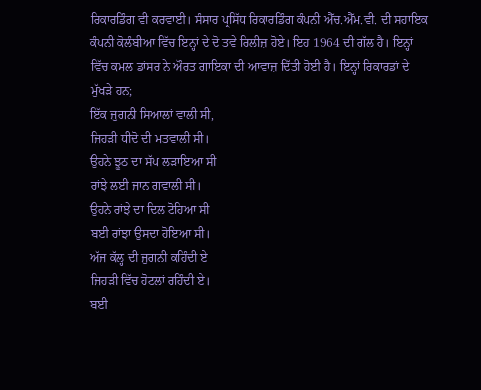ਰਿਕਾਰਡਿੰਗ ਵੀ ਕਰਵਾਈ। ਸੰਸਾਰ ਪ੍ਰਸਿੱਧ ਰਿਕਾਰਡਿੰਗ ਕੰਪਨੀ ਐੱਚ.ਐੱਮ.ਵੀ. ਦੀ ਸਹਾਇਕ ਕੰਪਨੀ ਕੋਲੰਬੀਆ ਵਿੱਚ ਇਨ੍ਹਾਂ ਦੇ ਦੋ ਤਵੇ ਰਿਲੀਜ਼ ਹੋਏ। ਇਹ 1964 ਦੀ ਗੱਲ ਹੈ। ਇਨ੍ਹਾਂ ਵਿੱਚ ਕਮਲ ਡਾਂਸਰ ਨੇ ਔਰਤ ਗਾਇਕਾ ਦੀ ਆਵਾਜ਼ ਦਿੱਤੀ ਹੋਈ ਹੈ। ਇਨ੍ਹਾਂ ਰਿਕਾਰਡਾਂ ਦੇ ਮੁੱਖੜੇ ਹਨ;
ਇੱਕ ਜੁਗਨੀ ਸਿਆਲਾਂ ਵਾਲੀ ਸੀ,
ਜਿਹੜੀ ਧੀਦੋ ਦੀ ਮਤਵਾਲੀ ਸੀ।
ਉਹਨੇ ਝੂਠ ਦਾ ਸੱਪ ਲੜਾਇਆ ਸੀ
ਰਾਂਝੇ ਲਈ ਜਾਨ ਗਵਾਲੀ ਸੀ।
ਉਹਨੇ ਰਾਂਝੇ ਦਾ ਦਿਲ ਟੋਹਿਆ ਸੀ
ਬਈ ਰਾਂਝਾ ਉਸਦਾ ਹੋਇਆ ਸੀ।
ਅੱਜ ਕੱਲ੍ਹ ਦੀ ਜੁਗਨੀ ਕਹਿੰਦੀ ਏ
ਜਿਹੜੀ ਵਿੱਚ ਹੋਟਲਾਂ ਰਹਿੰਦੀ ਏ।
ਬਈ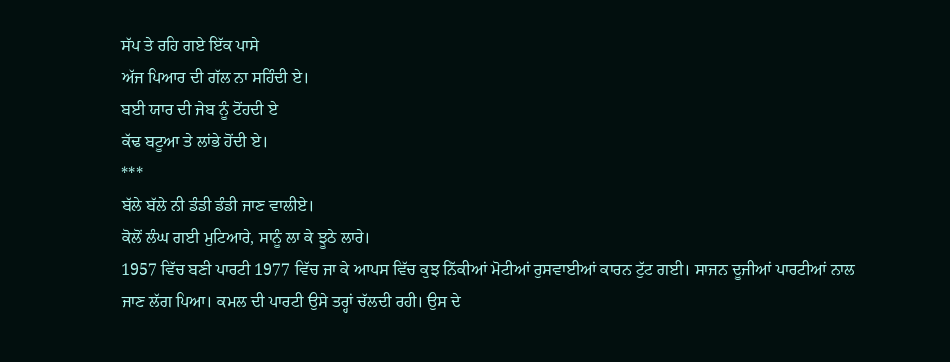ਸੱਪ ਤੇ ਰਹਿ ਗਏ ਇੱਕ ਪਾਸੇ
ਅੱਜ ਪਿਆਰ ਦੀ ਗੱਲ ਨਾ ਸਹਿੰਦੀ ਏ।
ਬਈ ਯਾਰ ਦੀ ਜੇਬ ਨੂੰ ਟੋਂਹਦੀ ਏ
ਕੱਢ ਬਟੂਆ ਤੇ ਲਾਂਭੇ ਹੋਂਦੀ ਏ।
***
ਬੱਲੇ ਬੱਲੇ ਨੀ ਡੰਡੀ ਡੰਡੀ ਜਾਣ ਵਾਲੀਏ।
ਕੋਲੋਂ ਲੰਘ ਗਈ ਮੁਟਿਆਰੇ, ਸਾਨੂੰ ਲਾ ਕੇ ਝੂਠੇ ਲਾਰੇ।
1957 ਵਿੱਚ ਬਣੀ ਪਾਰਟੀ 1977 ਵਿੱਚ ਜਾ ਕੇ ਆਪਸ ਵਿੱਚ ਕੁਝ ਨਿੱਕੀਆਂ ਮੋਟੀਆਂ ਰੁਸਵਾਈਆਂ ਕਾਰਨ ਟੁੱਟ ਗਈ। ਸਾਜਨ ਦੂਜੀਆਂ ਪਾਰਟੀਆਂ ਨਾਲ ਜਾਣ ਲੱਗ ਪਿਆ। ਕਮਲ ਦੀ ਪਾਰਟੀ ਉਸੇ ਤਰ੍ਹਾਂ ਚੱਲਦੀ ਰਹੀ। ਉਸ ਦੇ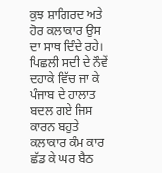ਕੁਝ ਸ਼ਾਗਿਰਦ ਅਤੇ ਹੋਰ ਕਲਾਕਾਰ ਉਸ ਦਾ ਸਾਥ ਦਿੰਦੇ ਰਹੇ। ਪਿਛਲੀ ਸਦੀ ਦੇ ਨੌਵੇਂ ਦਹਾਕੇ ਵਿੱਚ ਜਾ ਕੇ ਪੰਜਾਬ ਦੇ ਹਾਲਾਤ ਬਦਲ ਗਏ ਜਿਸ ਕਾਰਨ ਬਹੁਤੇ ਕਲਾਕਾਰ ਕੰਮ ਕਾਰ ਛੱਡ ਕੇ ਘਰ ਬੈਠ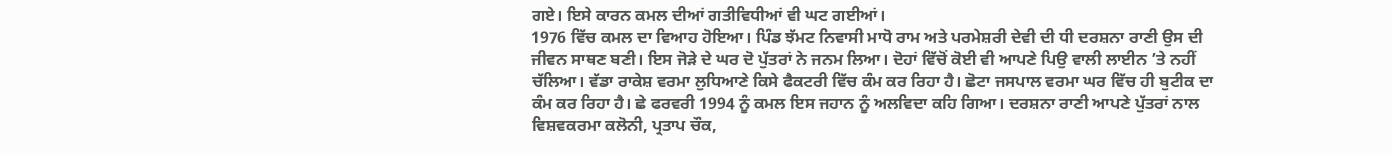ਗਏ। ਇਸੇ ਕਾਰਨ ਕਮਲ ਦੀਆਂ ਗਤੀਵਿਧੀਆਂ ਵੀ ਘਟ ਗਈਆਂ।
1976 ਵਿੱਚ ਕਮਲ ਦਾ ਵਿਆਹ ਹੋਇਆ। ਪਿੰਡ ਝੱਮਟ ਨਿਵਾਸੀ ਮਾਧੋ ਰਾਮ ਅਤੇ ਪਰਮੇਸ਼ਰੀ ਦੇਵੀ ਦੀ ਧੀ ਦਰਸ਼ਨਾ ਰਾਣੀ ਉਸ ਦੀ ਜੀਵਨ ਸਾਥਣ ਬਣੀ। ਇਸ ਜੋੜੇ ਦੇ ਘਰ ਦੋ ਪੁੱਤਰਾਂ ਨੇ ਜਨਮ ਲਿਆ। ਦੋਹਾਂ ਵਿੱਚੋਂ ਕੋਈ ਵੀ ਆਪਣੇ ਪਿਉ ਵਾਲੀ ਲਾਈਨ ’ਤੇ ਨਹੀਂ ਚੱਲਿਆ। ਵੱਡਾ ਰਾਕੇਸ਼ ਵਰਮਾ ਲੁਧਿਆਣੇ ਕਿਸੇ ਫੈਕਟਰੀ ਵਿੱਚ ਕੰਮ ਕਰ ਰਿਹਾ ਹੈ। ਛੋਟਾ ਜਸਪਾਲ ਵਰਮਾ ਘਰ ਵਿੱਚ ਹੀ ਬੁਟੀਕ ਦਾ ਕੰਮ ਕਰ ਰਿਹਾ ਹੈ। ਛੇ ਫਰਵਰੀ 1994 ਨੂੰ ਕਮਲ ਇਸ ਜਹਾਨ ਨੂੰ ਅਲਵਿਦਾ ਕਹਿ ਗਿਆ। ਦਰਸ਼ਨਾ ਰਾਣੀ ਆਪਣੇ ਪੁੱਤਰਾਂ ਨਾਲ ਵਿਸ਼ਵਕਰਮਾ ਕਲੋਨੀ, ਪ੍ਰਤਾਪ ਚੌਕ,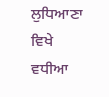ਲੁਧਿਆਣਾ ਵਿਖੇ ਵਧੀਆ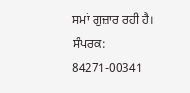ਸਮਾਂ ਗੁਜ਼ਾਰ ਰਹੀ ਹੈ।
ਸੰਪਰਕ: 84271-00341